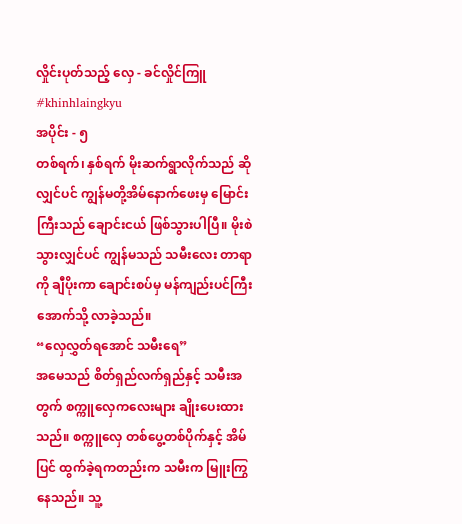လှိုင်းပုတ်သည့် လှေ - ခင်လှိုင်ကြူ #khinhlaingkyu
အပိုင်း - ၅
တစ်ရက်၊ နှစ်ရက် မိုးဆက်ရွာလိုက်သည် ဆိုလျှင်ပင် ကျွန်မတို့အိမ်နောက်ဖေးမှ မြောင်းကြီးသည် ချောင်းငယ် ဖြစ်သွားပါပြီ။ မိုးစဲသွားလျှင်ပင် ကျွန်မသည် သမီးလေး တာရာကို ချီပိုးကာ ချောင်းစပ်မှ မန်ကျည်းပင်ကြီးအောက်သို့ လာခဲ့သည်။
“လှေလွှတ်ရအောင် သမီးရေ”
အမေသည် စိတ်ရှည်လက်ရှည်နှင့် သမီးအတွက် စက္ကူလှေကလေးများ ချိုးပေးထားသည်။ စက္ကူလှေ တစ်ပွေ့တစ်ပိုက်နှင့် အိမ်ပြင် ထွက်ခဲ့ရကတည်းက သမီးက မြူးကြွနေသည်။ သူ့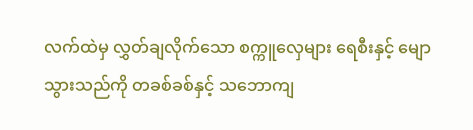လက်ထဲမှ လွှတ်ချလိုက်သော စက္ကူလှေများ ရေစီးနှင့် မျောသွားသည်ကို တခစ်ခစ်နှင့် သဘောကျ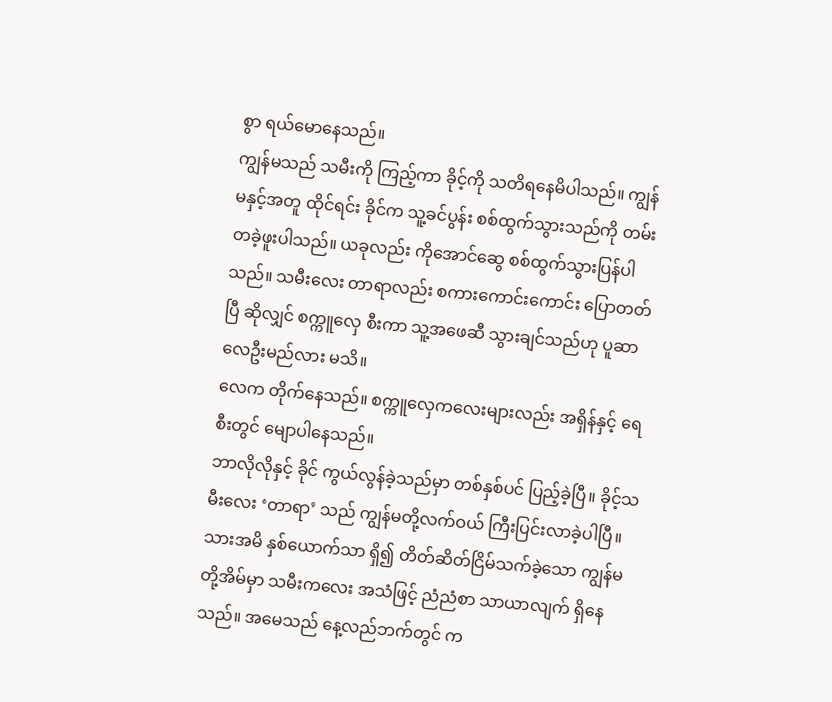စွာ ရယ်မောနေသည်။
ကျွန်မသည် သမီးကို ကြည့်ကာ ခိုင့်ကို သတိရနေမိပါသည်။ ကျွန်မနှင့်အတူ ထိုင်ရင်း ခိုင်က သူ့ခင်ပွန်း စစ်ထွက်သွားသည်ကို တမ်းတခဲ့ဖူးပါသည်။ ယခုလည်း ကိုအောင်ဆွေ စစ်ထွက်သွားပြန်ပါသည်။ သမီးလေး တာရာလည်း စကားကောင်းကောင်း ပြောတတ်ပြီ ဆိုလျှင် စက္ကူလှေ စီးကာ သူ့အဖေဆီ သွားချင်သည်ဟု ပူဆာလေဦးမည်လား မသိ။
လေက တိုက်နေသည်။ စက္ကူလှေကလေးများလည်း အရှိန်နှင့် ရေစီးတွင် မျောပါနေသည်။
ဘာလိုလိုနှင့် ခိုင် ကွယ်လွန်ခဲ့သည်မှာ တစ်နှစ်ပင် ပြည့်ခဲ့ပြီ။ ခိုင့်သမီးလေး ‘တာရာ’ သည် ကျွန်မတို့လက်ဝယ် ကြီးပြင်းလာခဲ့ပါပြီ။ သားအမိ နှစ်ယောက်သာ ရှိ၍ တိတ်ဆိတ်ငြိမ်သက်ခဲ့သော ကျွန်မတို့အိမ်မှာ သမီးကလေး အသံဖြင့် ညံညံစာ သာယာလျက် ရှိနေသည်။ အမေသည် နေ့လည်ဘက်တွင် က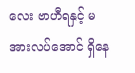လေး ဗာဟီရနှင့် မအားလပ်အောင် ရှိနေ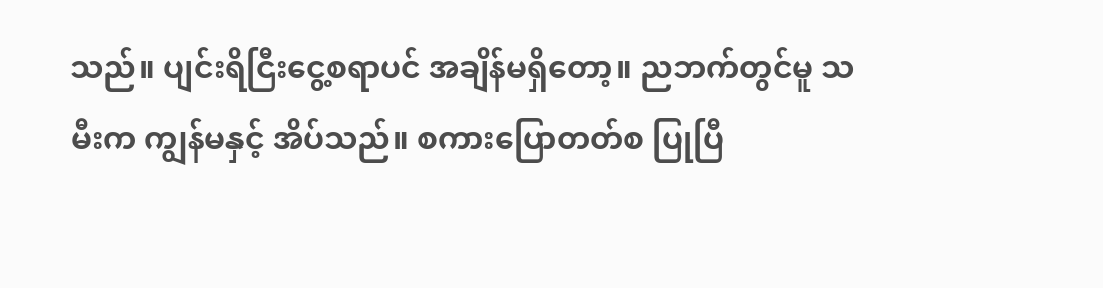သည်။ ပျင်းရိငြီးငွေ့စရာပင် အချိန်မရှိတော့။ ညဘက်တွင်မူ သမီးက ကျွန်မနှင့် အိပ်သည်။ စကားပြောတတ်စ ပြုပြီ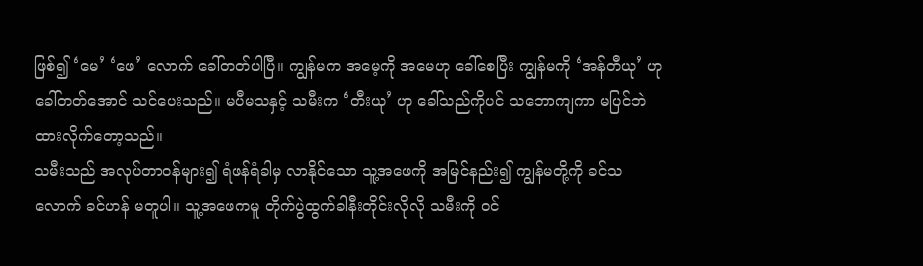ဖြစ်၍ ‘မေ’ ‘ဖေ’ လောက် ခေါ်တတ်ပါပြီ။ ကျွန်မက အမေ့ကို အမေဟု ခေါ်စေပြီး ကျွန်မကို ‘အန်တီယု’ ဟု ခေါ်တတ်အောင် သင်ပေးသည်။ မပီမသနှင့် သမီးက ‘တီးယု’ ဟု ခေါ်သည်ကိုပင် သဘောကျကာ မပြင်ဘဲ ထားလိုက်တော့သည်။
သမီးသည် အလုပ်တာဝန်များ၍ ရံဖန်ရံခါမှ လာနိုင်သော သူ့အဖေကို အမြင်နည်း၍ ကျွန်မတို့ကို ခင်သလောက် ခင်ဟန် မတူပါ။ သူ့အဖေကမူ တိုက်ပွဲထွက်ခါနီးတိုင်းလိုလို သမီးကို ဝင်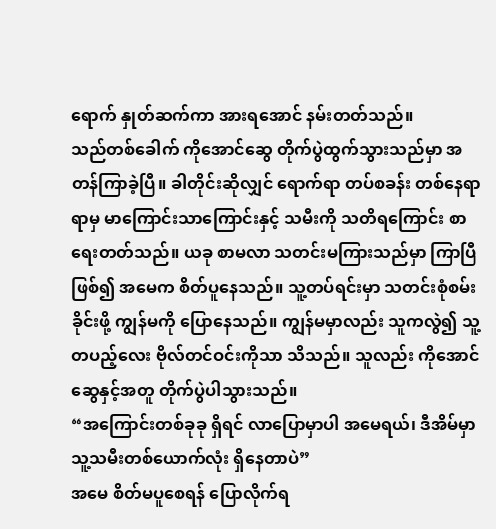ရောက် နှုတ်ဆက်ကာ အားရအောင် နမ်းတတ်သည်။
သည်တစ်ခေါက် ကိုအောင်ဆွေ တိုက်ပွဲထွက်သွားသည်မှာ အတန်ကြာခဲ့ပြီ။ ခါတိုင်းဆိုလျှင် ရောက်ရာ တပ်စခန်း တစ်နေရာရာမှ မာကြောင်းသာကြောင်းနှင့် သမီးကို သတိရကြောင်း စာရေးတတ်သည်။ ယခု စာမလာ သတင်းမကြားသည်မှာ ကြာပြီဖြစ်၍ အမေက စိတ်ပူနေသည်။ သူ့တပ်ရင်းမှာ သတင်းစုံစမ်းခိုင်းဖို့ ကျွန်မကို ပြောနေသည်။ ကျွန်မမှာလည်း သူကလွဲ၍ သူ့တပည့်လေး ဗိုလ်တင်ဝင်းကိုသာ သိသည်။ သူလည်း ကိုအောင်ဆွေနှင့်အတူ တိုက်ပွဲပါသွားသည်။
“အကြောင်းတစ်ခုခု ရှိရင် လာပြောမှာပါ အမေရယ်၊ ဒီအိမ်မှာ သူ့သမီးတစ်ယောက်လုံး ရှိနေတာပဲ”
အမေ စိတ်မပူစေရန် ပြောလိုက်ရ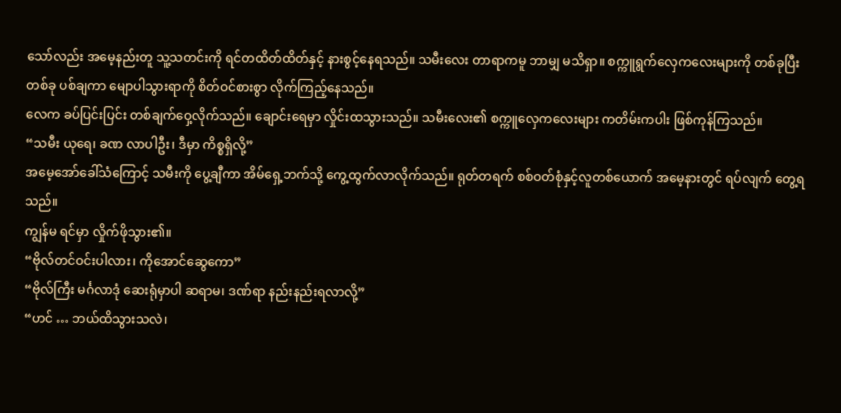သော်လည်း အမေ့နည်းတူ သူ့သတင်းကို ရင်တထိတ်ထိတ်နှင့် နားစွင့်နေရသည်။ သမီးလေး တာရာကမူ ဘာမျှ မသိရှာ။ စက္ကူရွက်လှေကလေးများကို တစ်ခုပြီး တစ်ခု ပစ်ချကာ မျောပါသွားရာကို စိတ်ဝင်စားစွာ လိုက်ကြည့်နေသည်။
လေက ခပ်ပြင်းပြင်း တစ်ချက်ဝှေ့လိုက်သည်။ ချောင်းရေမှာ လှိုင်းထသွားသည်။ သမီးလေး၏ စက္ကူလှေကလေးများ ကတိမ်းကပါး ဖြစ်ကုန်ကြသည်။
“သမီး ယုရေ၊ ခဏ လာပါဦး၊ ဒီမှာ ကိစ္စရှိလို့”
အမေ့အော်ခေါ်သံကြောင့် သမီးကို ပွေ့ချီကာ အိမ်ရှေ့ဘက်သို့ ကွေ့ထွက်လာလိုက်သည်။ ရုတ်တရက် စစ်ဝတ်စုံနှင့်လူတစ်ယောက် အမေ့နားတွင် ရပ်လျက် တွေ့ရသည်။
ကျွန်မ ရင်မှာ လှိုက်ဖိုသွား၏။
“ဗိုလ်တင်ဝင်းပါလား၊ ကိုအောင်ဆွေကော”
“ဗိုလ်ကြီး မင်္ဂလာဒုံ ဆေးရုံမှာပါ ဆရာမ၊ ဒဏ်ရာ နည်းနည်းရလာလို့”
“ဟင် … ဘယ်ထိသွားသလဲ၊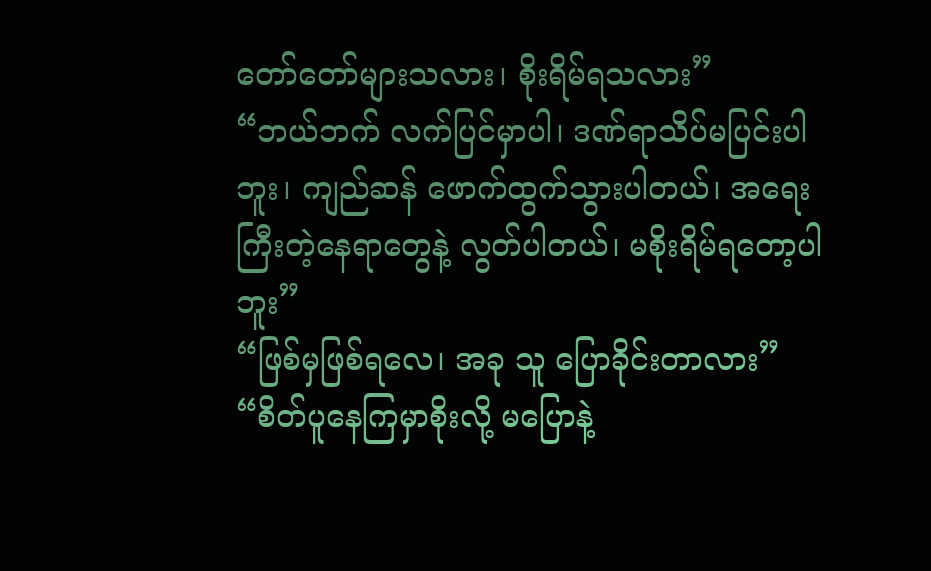တော်တော်များသလား၊ စိုးရိမ်ရသလား”
“ဘယ်ဘက် လက်ပြင်မှာပါ၊ ဒဏ်ရာသိပ်မပြင်းပါဘူး၊ ကျည်ဆန် ဖောက်ထွက်သွားပါတယ်၊ အရေးကြီးတဲ့နေရာတွေနဲ့ လွတ်ပါတယ်၊ မစိုးရိမ်ရတော့ပါဘူး”
“ဖြစ်မှဖြစ်ရလေ၊ အခု သူ ပြောခိုင်းတာလား”
“စိတ်ပူနေကြမှာစိုးလို့ မပြောနဲ့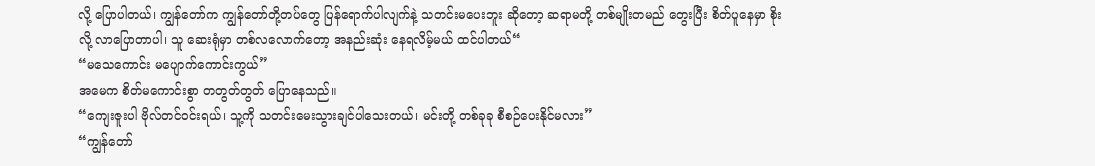လို့ ပြောပါတယ်၊ ကျွန်တော်က ကျွန်တော်တို့တပ်တွေ ပြန်ရောက်ပါလျက်နဲ့ သတင်းမပေးဘူး ဆိုတော့ ဆရာမတို့ တစ်မျိုးတမည် တွေးပြီး စိတ်ပူနေမှာ စိုးလို့ လာပြောတာပါ၊ သူ ဆေးရုံမှာ တစ်လလောက်တော့ အနည်းဆုံး နေရလိမ့်မယ် ထင်ပါတယ်“
“မသေကောင်း မပျောက်ကောင်းကွယ်”
အမေက စိတ်မကောင်းစွာ တတွတ်တွတ် ပြောနေသည်။
“ကျေးဇူးပါ ဗိုလ်တင်ဝင်းရယ်၊ သူ့ကို သတင်းမေးသွားချင်ပါသေးတယ်၊ မင်းတို့ တစ်ခုခု စီစဉ်ပေးနိုင်မလား”
“ကျွန်တော်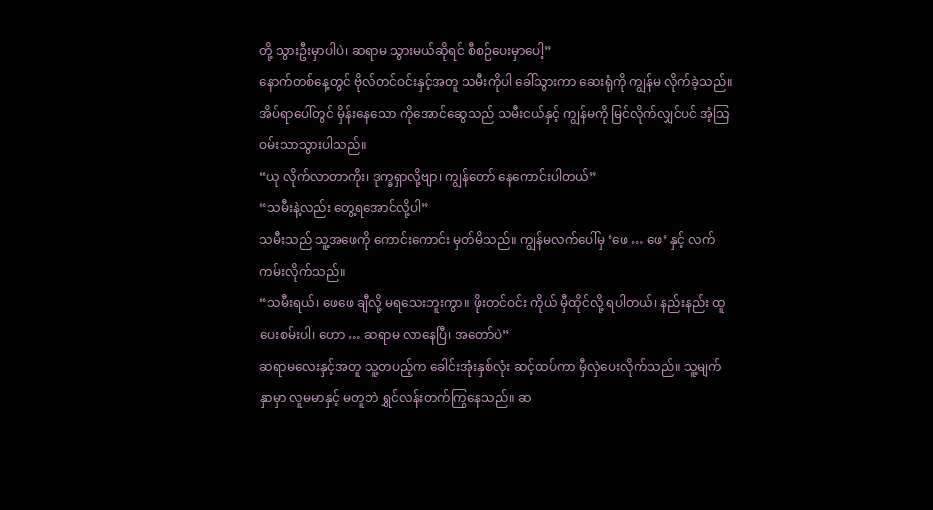တို့ သွားဦးမှာပါပဲ၊ ဆရာမ သွားမယ်ဆိုရင် စီစဉ်ပေးမှာပေါ့”
နောက်တစ်နေ့တွင် ဗိုလ်တင်ဝင်းနှင့်အတူ သမီးကိုပါ ခေါ်သွားကာ ဆေးရုံကို ကျွန်မ လိုက်ခဲ့သည်။ အိပ်ရာပေါ်တွင် မှိန်းနေသော ကိုအောင်ဆွေသည် သမီးငယ်နှင့် ကျွန်မကို မြင်လိုက်လျှင်ပင် အံ့သြဝမ်းသာသွားပါသည်။
“ယု လိုက်လာတာကိုး၊ ဒုက္ခရှာလို့ဗျာ၊ ကျွန်တော် နေကောင်းပါတယ်”
“သမီးနဲ့လည်း တွေ့ရအောင်လို့ပါ”
သမီးသည် သူ့အဖေကို ကောင်းကောင်း မှတ်မိသည်။ ကျွန်မလက်ပေါ်မှ ‘ဖေ … ဖေ’ နှင့် လက်ကမ်းလိုက်သည်။
“သမီးရယ်၊ ဖေဖေ ချီလို့ မရသေးဘူးကွာ။ ဖိုးတင်ဝင်း ကိုယ် မှီထိုင်လို့ ရပါတယ်၊ နည်းနည်း ထူပေးစမ်းပါ၊ ဟော … ဆရာမ လာနေပြီ၊ အတော်ပဲ”
ဆရာမလေးနှင့်အတူ သူ့တပည့်က ခေါင်းအုံးနှစ်လုံး ဆင့်ထပ်ကာ မှီလှဲပေးလိုက်သည်။ သူ့မျက်နှာမှာ လူမမာနှင့် မတူဘဲ ရွှင်လန်းတက်ကြွနေသည်။ ဆ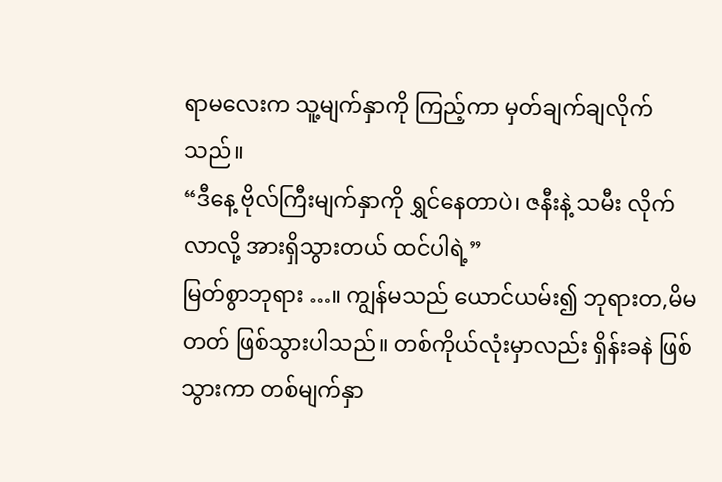ရာမလေးက သူ့မျက်နှာကို ကြည့်ကာ မှတ်ချက်ချလိုက်သည်။
“ဒီနေ့ ဗိုလ်ကြီးမျက်နှာကို ရွှင်နေတာပဲ၊ ဇနီးနဲ့ သမီး လိုက်လာလို့ အားရှိသွားတယ် ထင်ပါရဲ့”
မြတ်စွာဘုရား …။ ကျွန်မသည် ယောင်ယမ်း၍ ဘုရားတ,မိမတတ် ဖြစ်သွားပါသည်။ တစ်ကိုယ်လုံးမှာလည်း ရှိန်းခနဲ ဖြစ်သွားကာ တစ်မျက်နှာ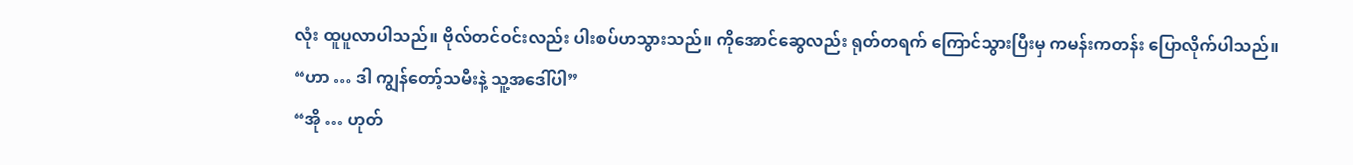လုံး ထူပူလာပါသည်။ ဗိုလ်တင်ဝင်းလည်း ပါးစပ်ဟသွားသည်။ ကိုအောင်ဆွေလည်း ရုတ်တရက် ကြောင်သွားပြီးမှ ကမန်းကတန်း ပြောလိုက်ပါသည်။
“ဟာ … ဒါ ကျွန်တော့်သမီးနဲ့ သူ့အဒေါ်ပါ”
“အို … ဟုတ်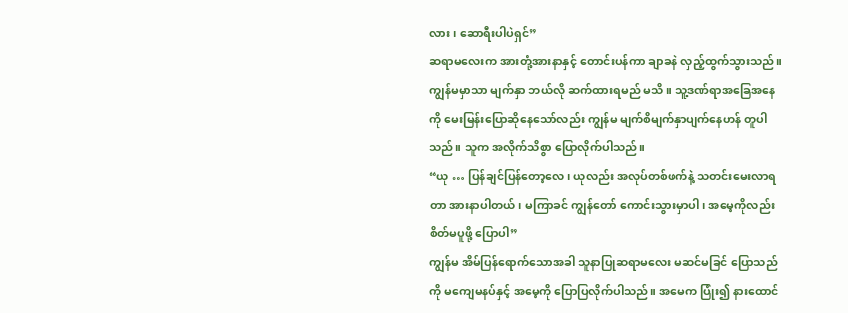လား၊ ဆောရီးပါပဲရှင်”
ဆရာမလေးက အားတုံ့အားနာနှင့် တောင်းပန်ကာ ချာခနဲ လှည့်ထွက်သွားသည်။ ကျွန်မမှာသာ မျက်နှာ ဘယ်လို ဆက်ထားရမည် မသိ။ သူ့ဒဏ်ရာအခြေအနေကို မေးမြန်းပြောဆိုနေသော်လည်း ကျွန်မ မျက်စိမျက်နှာပျက်နေဟန် တူပါသည်။ သူက အလိုက်သိစွာ ပြောလိုက်ပါသည်။
“ယု … ပြန်ချင်ပြန်တော့လေ၊ ယုလည်း အလုပ်တစ်ဖက်နဲ့ သတင်းမေးလာရတာ အားနာပါတယ်၊ မကြာခင် ကျွန်တော် ကောင်းသွားမှာပါ၊ အမေ့ကိုလည်း စိတ်မပူဖို့ ပြောပါ”
ကျွန်မ အိမ်ပြန်ရောက်သောအခါ သူနာပြုဆရာမလေး မဆင်မခြင် ပြောသည်ကို မကျေမနပ်နှင့် အမေ့ကို ပြောပြလိုက်ပါသည်။ အမေက ပြုံး၍ နားထောင်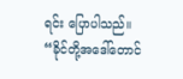ရင်း ပြောပါသည်။
“ခိုင်တို့အဒေါ်တောင်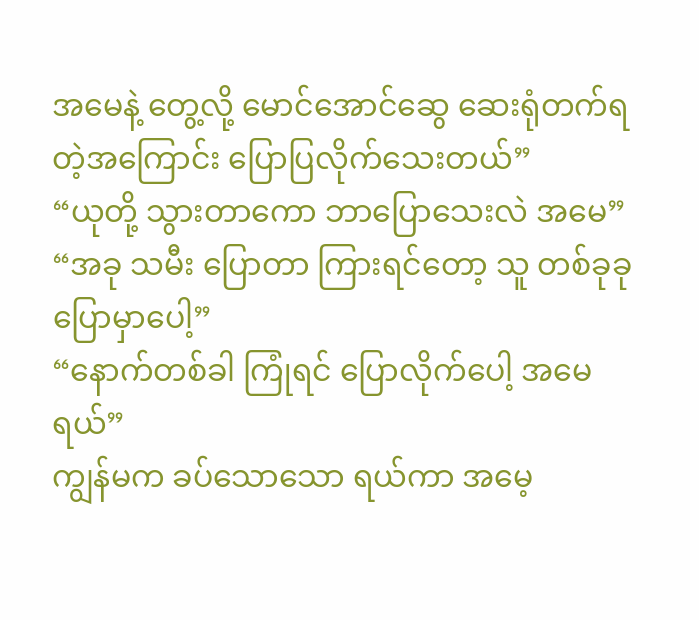အမေနဲ့ တွေ့လို့ မောင်အောင်ဆွေ ဆေးရုံတက်ရတဲ့အကြောင်း ပြောပြလိုက်သေးတယ်”
“ယုတို့ သွားတာကော ဘာပြောသေးလဲ အမေ”
“အခု သမီး ပြောတာ ကြားရင်တော့ သူ တစ်ခုခု ပြောမှာပေါ့”
“နောက်တစ်ခါ ကြုံရင် ပြောလိုက်ပေါ့ အမေရယ်”
ကျွန်မက ခပ်သောသော ရယ်ကာ အမေ့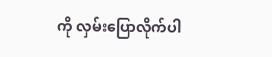ကို လှမ်းပြောလိုက်ပါ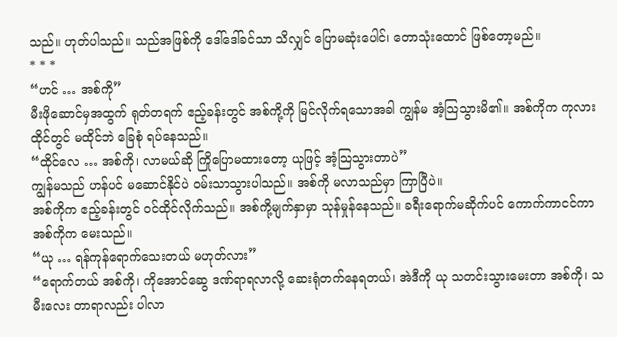သည်။ ဟုတ်ပါသည်။ သည်အဖြစ်ကို ဒေါ်ဒေါ်ခင်သာ သိလျှင် ပြောမဆုံးပေါင်၊ တောသုံးထောင် ဖြစ်တော့မည်။
* * *
“ဟင် … အစ်ကို”
မီးဖိုဆောင်မှအထွက် ရုတ်တရက် ဧည့်ခန်းတွင် အစ်ကို့ကို မြင်လိုက်ရသောအခါ ကျွန်မ အံ့သြသွားမိ၏။ အစ်ကိုက ကုလားထိုင်တွင် မထိုင်ဘဲ ခြေစုံ ရပ်နေသည်။
“ထိုင်လေ … အစ်ကို၊ လာမယ်ဆို ကြိုပြောမထားတော့ ယုဖြင့် အံ့သြသွားတာပဲ”
ကျွန်မသည် ဟန်ပင် မဆောင်နိုင်ပဲ ဝမ်းသာသွားပါသည်။ အစ်ကို မလာသည်မှာ ကြာပြီပဲ။
အစ်ကိုက ဧည့်ခန်းတွင် ဝင်ထိုင်လိုက်သည်။ အစ်ကို့မျက်နှာမှာ သုန်မှုန်နေသည်။ ခရီးရောက်မဆိုက်ပင် ကောက်ကာငင်ကာ အစ်ကိုက မေးသည်။
“ယု … ရန်ကုန်ရောက်သေးတယ် မဟုတ်လား”
“ရောက်တယ် အစ်ကို၊ ကိုအောင်ဆွေ ဒဏ်ရာရလာလို့ ဆေးရုံတက်နေရတယ်၊ အဲဒီကို ယု သတင်းသွားမေးတာ အစ်ကို၊ သမီးလေး တာရာလည်း ပါလာ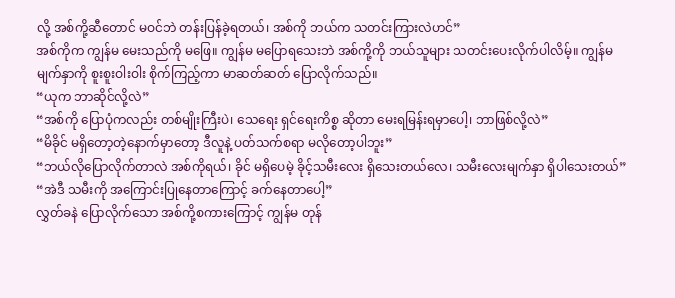လို့ အစ်ကို့ဆီတောင် မဝင်ဘဲ တန်းပြန်ခဲ့ရတယ်၊ အစ်ကို ဘယ်က သတင်းကြားလဲဟင်”
အစ်ကိုက ကျွန်မ မေးသည်ကို မဖြေ။ ကျွန်မ မပြောရသေးဘဲ အစ်ကို့ကို ဘယ်သူများ သတင်းပေးလိုက်ပါလိမ့်။ ကျွန်မ မျက်နှာကို စူးစူးဝါးဝါး စိုက်ကြည့်ကာ မာဆတ်ဆတ် ပြောလိုက်သည်။
“ယုက ဘာဆိုင်လို့လဲ”
“အစ်ကို ပြောပုံကလည်း တစ်မျိုးကြီးပဲ၊ သေရေး ရှင်ရေးကိစ္စ ဆိုတာ မေးရမြန်းရမှာပေါ့၊ ဘာဖြစ်လို့လဲ”
“မိခိုင် မရှိတော့တဲ့နောက်မှာတော့ ဒီလူနဲ့ ပတ်သက်စရာ မလိုတော့ပါဘူး”
“ဘယ်လိုပြောလိုက်တာလဲ အစ်ကိုရယ်၊ ခိုင် မရှိပေမဲ့ ခိုင့်သမီးလေး ရှိသေးတယ်လေ၊ သမီးလေးမျက်နှာ ရှိပါသေးတယ်”
“အဲဒီ သမီးကို အကြောင်းပြုနေတာကြောင့် ခက်နေတာပေါ့”
လွှတ်ခနဲ ပြောလိုက်သော အစ်ကို့စကားကြောင့် ကျွန်မ တုန်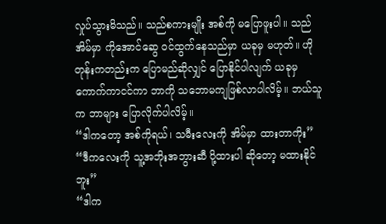လှုပ်သွားမိသည်။ သည်စကားမျိုး အစ်ကို မပြောဖူးပါ။ သည်အိမ်မှာ ကိုအောင်ဆွေ ဝင်ထွက်နေသည်မှာ ယခုမှ မဟုတ်။ ဟိုတုန်းကတည်းက ပြောမည်ဆိုလျှင် ပြောနိုင်ပါလျက် ယခုမှ ကောက်ကာငင်ကာ ဘာကို သဘောမကျဖြစ်လာပါလိမ့်။ ဘယ်သူက ဘာများ ပြောလိုက်ပါလိမ့်။
“ဒါကတော့ အစ်ကိုရယ်၊ သမီးလေးကို အိမ်မှာ ထားတာကိုး”
“ဒီကလေးကို သူ့အဘိုးအဘွားဆီ ပို့ထားပါ ဆိုတော့ မထားနိုင်ဘူး”
“ဒါက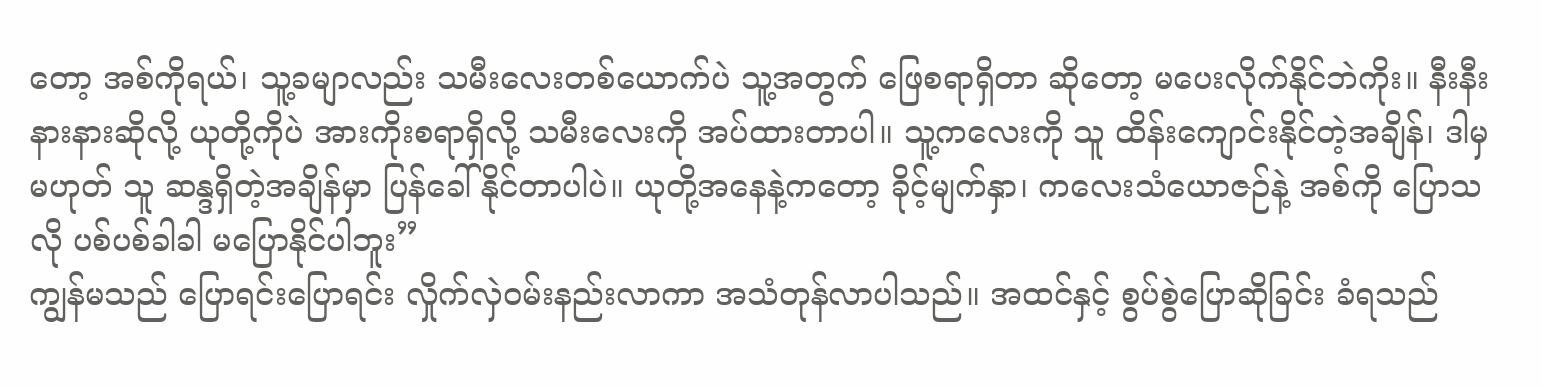တော့ အစ်ကိုရယ်၊ သူ့ခမျာလည်း သမီးလေးတစ်ယောက်ပဲ သူ့အတွက် ဖြေစရာရှိတာ ဆိုတော့ မပေးလိုက်နိုင်ဘဲကိုး။ နီးနီးနားနားဆိုလို့ ယုတို့ကိုပဲ အားကိုးစရာရှိလို့ သမီးလေးကို အပ်ထားတာပါ။ သူ့ကလေးကို သူ ထိန်းကျောင်းနိုင်တဲ့အချိန်၊ ဒါမှမဟုတ် သူ ဆန္ဒရှိတဲ့အချိန်မှာ ပြန်ခေါ်နိုင်တာပါပဲ။ ယုတို့အနေနဲ့ကတော့ ခိုင့်မျက်နှာ၊ ကလေးသံယောဇဉ်နဲ့ အစ်ကို ပြောသလို ပစ်ပစ်ခါခါ မပြောနိုင်ပါဘူး”
ကျွန်မသည် ပြောရင်းပြောရင်း လှိုက်လှဲဝမ်းနည်းလာကာ အသံတုန်လာပါသည်။ အထင်နှင့် စွပ်စွဲပြောဆိုခြင်း ခံရသည်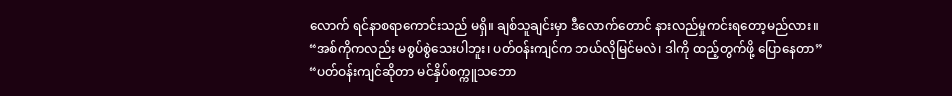လောက် ရင်နာစရာကောင်းသည် မရှိ။ ချစ်သူချင်းမှာ ဒီလောက်တောင် နားလည်မှုကင်းရတော့မည်လား။
“အစ်ကိုကလည်း မစွပ်စွဲသေးပါဘူး၊ ပတ်ဝန်းကျင်က ဘယ်လိုမြင်မလဲ၊ ဒါကို ထည့်တွက်ဖို့ ပြောနေတာ”
“ပတ်ဝန်းကျင်ဆိုတာ မင်နှိပ်စက္ကူသဘော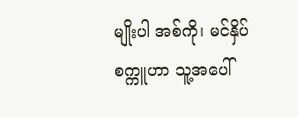မျိုးပါ အစ်ကို၊ မင်နှိပ်စက္ကူဟာ သူ့အပေါ်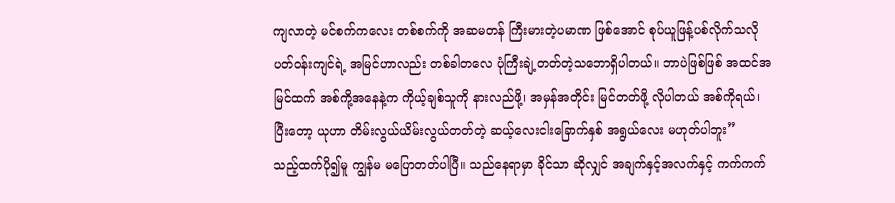ကျလာတဲ့ မင်စက်ကလေး တစ်စက်ကို အဆမတန် ကြီးမားတဲ့ပမာဏ ဖြစ်အောင် စုပ်ယူဖြန့်ပစ်လိုက်သလို ပတ်ဝန်းကျင်ရဲ့ အမြင်ဟာလည်း တစ်ခါတလေ ပုံကြီးချဲ့တတ်တဲ့သဘောရှိပါတယ်။ ဘာပဲဖြစ်ဖြစ် အထင်အမြင်ထက် အစ်ကို့အနေနဲ့က ကိုယ့်ချစ်သူကို နားလည်ဖို့၊ အမှန်အတိုင်း မြင်တတ်ဖို့ လိုပါတယ် အစ်ကိုရယ်၊ ပြီးတော့ ယုဟာ တိမ်းလွယ်ယိမ်းလွယ်တတ်တဲ့ ဆယ့်လေးငါးခြောက်နှစ် အရွယ်လေး မဟုတ်ပါဘူး”
သည့်ထက်ပို၍မူ ကျွန်မ မပြောတတ်ပါပြီ။ သည်နေရာမှာ ခိုင်သာ ဆိုလျှင် အချက်နှင့်အလက်နှင့် ကက်ကက်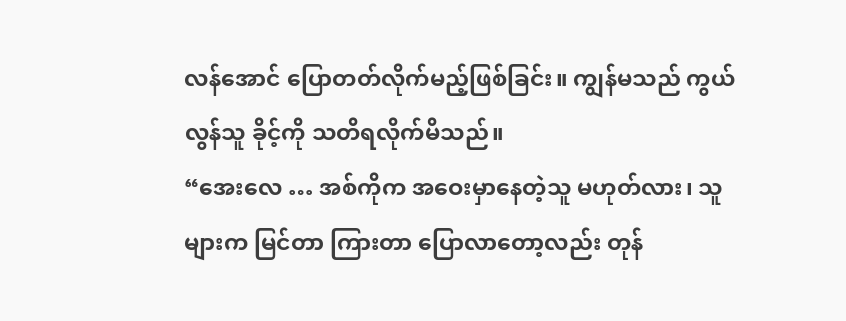လန်အောင် ပြောတတ်လိုက်မည့်ဖြစ်ခြင်း။ ကျွန်မသည် ကွယ်လွန်သူ ခိုင့်ကို သတိရလိုက်မိသည်။
“အေးလေ … အစ်ကိုက အဝေးမှာနေတဲ့သူ မဟုတ်လား၊ သူများက မြင်တာ ကြားတာ ပြောလာတော့လည်း တုန်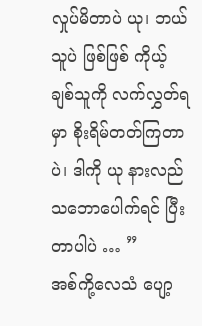လှုပ်မိတာပဲ ယု၊ ဘယ်သူပဲ ဖြစ်ဖြစ် ကိုယ့်ချစ်သူကို လက်လွှတ်ရမှာ စိုးရိမ်တတ်ကြတာပဲ၊ ဒါကို ယု နားလည် သဘောပေါက်ရင် ပြီးတာပါပဲ … ”
အစ်ကို့လေသံ ပျော့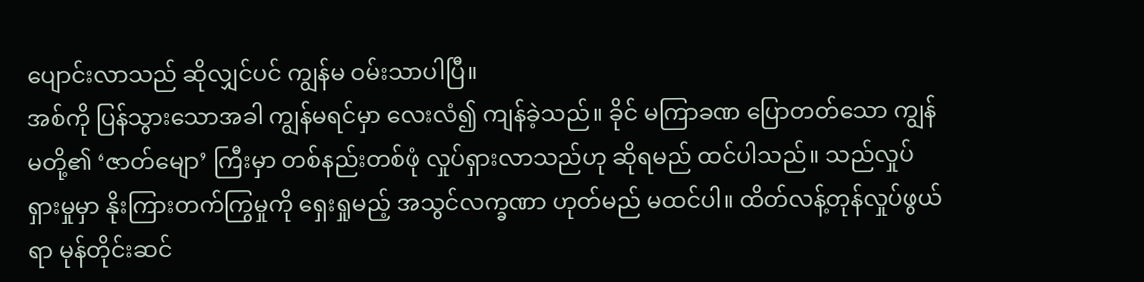ပျောင်းလာသည် ဆိုလျှင်ပင် ကျွန်မ ဝမ်းသာပါပြီ။
အစ်ကို ပြန်သွားသောအခါ ကျွန်မရင်မှာ လေးလံ၍ ကျန်ခဲ့သည်။ ခိုင် မကြာခဏ ပြောတတ်သော ကျွန်မတို့၏ ‘ဇာတ်မျော’ ကြီးမှာ တစ်နည်းတစ်ဖုံ လှုပ်ရှားလာသည်ဟု ဆိုရမည် ထင်ပါသည်။ သည်လှုပ်ရှားမှုမှာ နိုးကြားတက်ကြွမှုကို ရှေးရှုမည့် အသွင်လက္ခဏာ ဟုတ်မည် မထင်ပါ။ ထိတ်လန့်တုန်လှုပ်ဖွယ်ရာ မုန်တိုင်းဆင်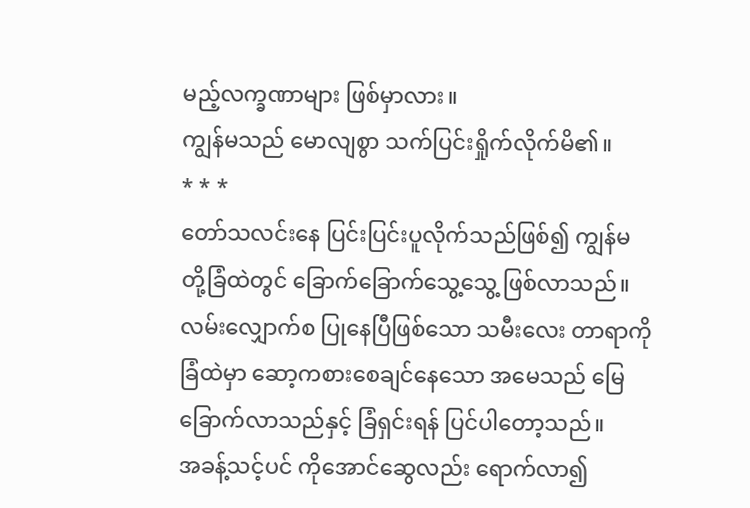မည့်လက္ခဏာများ ဖြစ်မှာလား။
ကျွန်မသည် မောလျစွာ သက်ပြင်းရှိုက်လိုက်မိ၏။
* * *
တော်သလင်းနေ ပြင်းပြင်းပူလိုက်သည်ဖြစ်၍ ကျွန်မတို့ခြံထဲတွင် ခြောက်ခြောက်သွေ့သွေ့ ဖြစ်လာသည်။ လမ်းလျှောက်စ ပြုနေပြီဖြစ်သော သမီးလေး တာရာကို ခြံထဲမှာ ဆော့ကစားစေချင်နေသော အမေသည် မြေခြောက်လာသည်နှင့် ခြံရှင်းရန် ပြင်ပါတော့သည်။
အခန့်သင့်ပင် ကိုအောင်ဆွေလည်း ရောက်လာ၍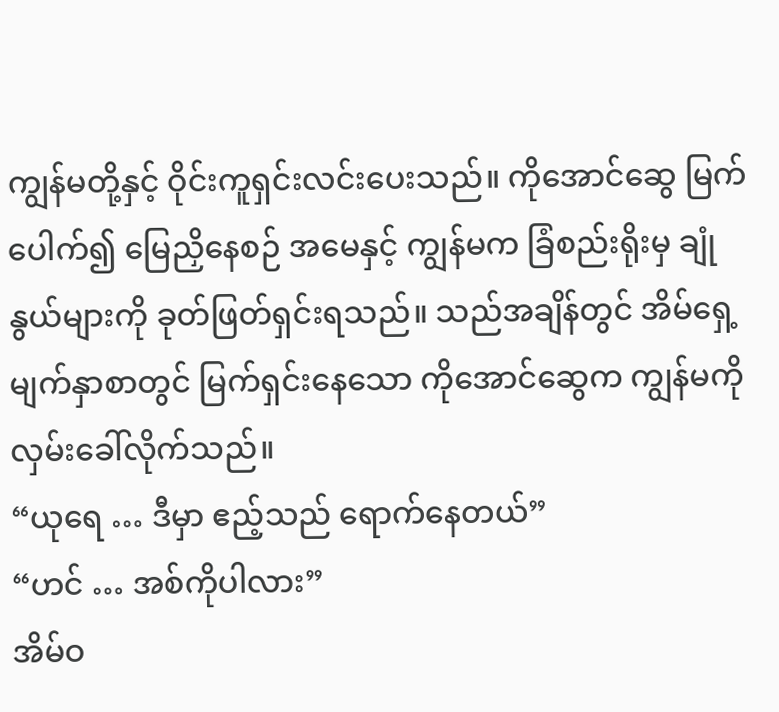ကျွန်မတို့နှင့် ဝိုင်းကူရှင်းလင်းပေးသည်။ ကိုအောင်ဆွေ မြက်ပေါက်၍ မြေညှိနေစဉ် အမေနှင့် ကျွန်မက ခြံစည်းရိုးမှ ချုံနွယ်များကို ခုတ်ဖြတ်ရှင်းရသည်။ သည်အချိန်တွင် အိမ်ရှေ့မျက်နှာစာတွင် မြက်ရှင်းနေသော ကိုအောင်ဆွေက ကျွန်မကို လှမ်းခေါ်လိုက်သည်။
“ယုရေ … ဒီမှာ ဧည့်သည် ရောက်နေတယ်”
“ဟင် … အစ်ကိုပါလား”
အိမ်ဝ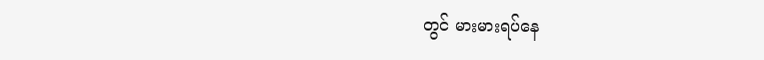တွင် မားမားရပ်နေ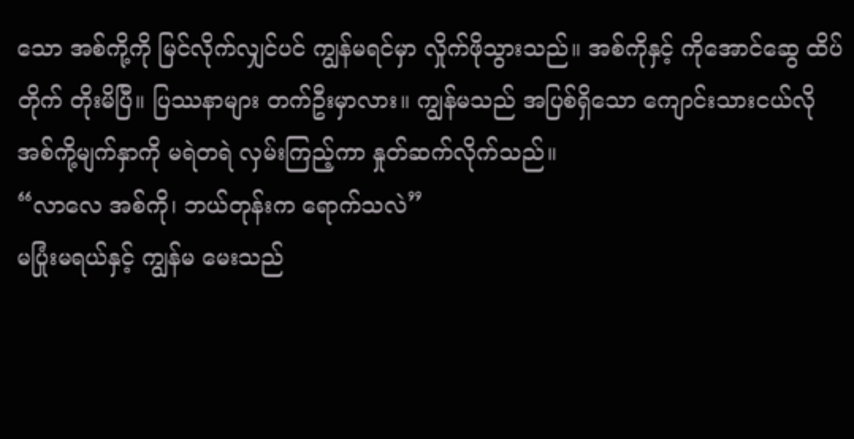သော အစ်ကို့ကို မြင်လိုက်လျှင်ပင် ကျွန်မရင်မှာ လှိုက်ဖိုသွားသည်။ အစ်ကိုနှင့် ကိုအောင်ဆွေ ထိပ်တိုက် တိုးမိပြီ။ ပြဿနာများ တက်ဦးမှာလား။ ကျွန်မသည် အပြစ်ရှိသော ကျောင်းသားငယ်လို အစ်ကို့မျက်နှာကို မရဲတရဲ လှမ်းကြည့်ကာ နှုတ်ဆက်လိုက်သည်။
“လာလေ အစ်ကို၊ ဘယ်တုန်းက ရောက်သလဲ”
မပြုံးမရယ်နှင့် ကျွန်မ မေးသည်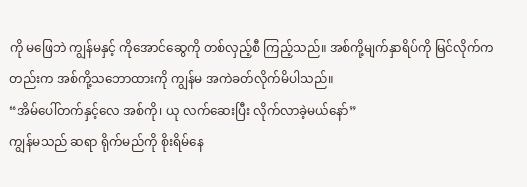ကို မဖြေဘဲ ကျွန်မနှင့် ကိုအောင်ဆွေကို တစ်လှည့်စီ ကြည့်သည်။ အစ်ကို့မျက်နှာရိပ်ကို မြင်လိုက်ကတည်းက အစ်ကို့သဘောထားကို ကျွန်မ အကဲခတ်လိုက်မိပါသည်။
“အိမ်ပေါ်တက်နှင့်လေ အစ်ကို၊ ယု လက်ဆေးပြီး လိုက်လာခဲ့မယ်နော်”
ကျွန်မသည် ဆရာ ရိုက်မည်ကို စိုးရိမ်နေ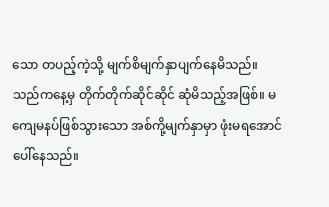သော တပည့်ကဲ့သို့ မျက်စိမျက်နှာပျက်နေမိသည်။ သည်ကနေ့မှ တိုက်တိုက်ဆိုင်ဆိုင် ဆုံမိသည့်အဖြစ်။ မကျေမနပ်ဖြစ်သွားသော အစ်ကို့မျက်နှာမှာ ဖုံးမရအောင် ပေါ်နေသည်။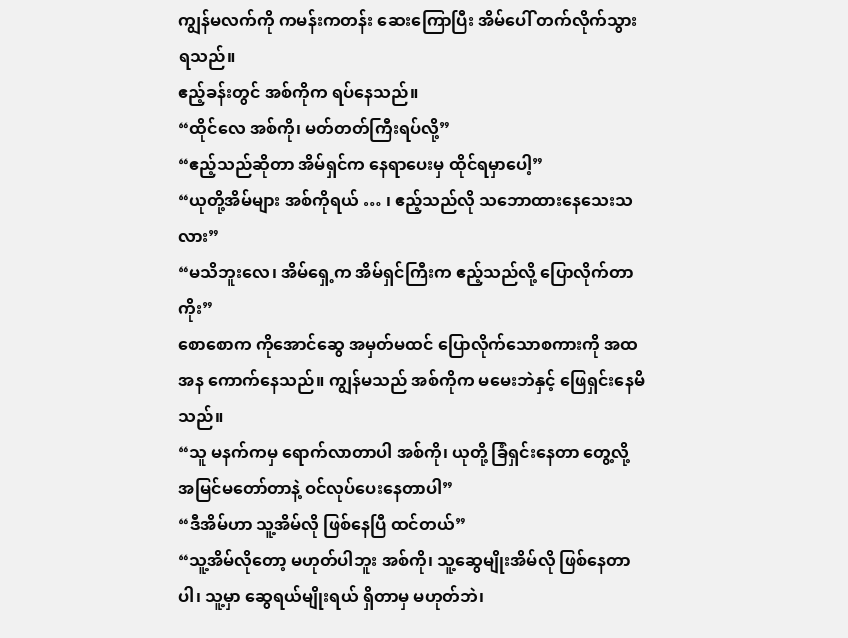ကျွန်မလက်ကို ကမန်းကတန်း ဆေးကြောပြီး အိမ်ပေါ် တက်လိုက်သွားရသည်။
ဧည့်ခန်းတွင် အစ်ကိုက ရပ်နေသည်။
“ထိုင်လေ အစ်ကို၊ မတ်တတ်ကြီးရပ်လို့”
“ဧည့်သည်ဆိုတာ အိမ်ရှင်က နေရာပေးမှ ထိုင်ရမှာပေါ့”
“ယုတို့အိမ်များ အစ်ကိုရယ် … ၊ ဧည့်သည်လို သဘောထားနေသေးသလား”
“မသိဘူးလေ၊ အိမ်ရှေ့က အိမ်ရှင်ကြီးက ဧည့်သည်လို့ ပြောလိုက်တာကိုး”
စောစောက ကိုအောင်ဆွေ အမှတ်မထင် ပြောလိုက်သောစကားကို အထအန ကောက်နေသည်။ ကျွန်မသည် အစ်ကိုက မမေးဘဲနှင့် ဖြေရှင်းနေမိသည်။
“သူ မနက်ကမှ ရောက်လာတာပါ အစ်ကို၊ ယုတို့ ခြံရှင်းနေတာ တွေ့လို့ အမြင်မတော်တာနဲ့ ဝင်လုပ်ပေးနေတာပါ”
“ဒီအိမ်ဟာ သူ့အိမ်လို ဖြစ်နေပြီ ထင်တယ်”
“သူ့အိမ်လိုတော့ မဟုတ်ပါဘူး အစ်ကို၊ သူ့ဆွေမျိုးအိမ်လို ဖြစ်နေတာပါ၊ သူ့မှာ ဆွေရယ်မျိုးရယ် ရှိတာမှ မဟုတ်ဘဲ၊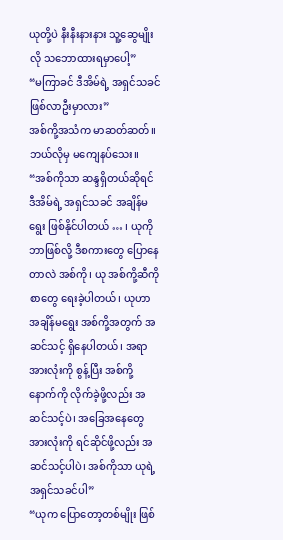ယုတို့ပဲ နီးနီးနားနား သူ့ဆွေမျိုးလို သဘောထားရမှာပေါ့”
“မကြာခင် ဒီအိမ်ရဲ့ အရှင်သခင် ဖြစ်လာဦးမှာလား”
အစ်ကို့အသံက မာဆတ်ဆတ်။ ဘယ်လိုမှ မကျေနပ်သေး။
“အစ်ကိုသာ ဆန္ဒရှိတယ်ဆိုရင် ဒီအိမ်ရဲ့ အရှင်သခင် အချိန်မရွေး ဖြစ်နိုင်ပါတယ် … ၊ ယုကို ဘာဖြစ်လို့ ဒီစကားတွေ ပြောနေတာလဲ အစ်ကို၊ ယု အစ်ကို့ဆီကို စာတွေ ရေးခဲ့ပါတယ်၊ ယုဟာ အချိန်မရွေး အစ်ကို့အတွက် အဆင်သင့် ရှိနေပါတယ်၊ အရာအားလုံးကို စွန့်ပြီး အစ်ကို့နောက်ကို လိုက်ခဲ့ဖို့လည်း အဆင်သင့်ပဲ၊ အခြေအနေတွေ အားလုံးကို ရင်ဆိုင်ဖို့လည်း အဆင်သင့်ပါပဲ၊ အစ်ကိုသာ ယုရဲ့ အရှင်သခင်ပါ”
“ယုက ပြောတော့တစ်မျိုး ဖြစ်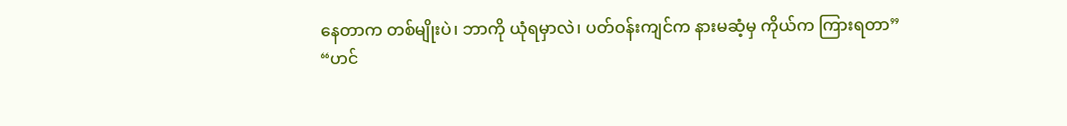နေတာက တစ်မျိုးပဲ၊ ဘာကို ယုံရမှာလဲ၊ ပတ်ဝန်းကျင်က နားမဆံ့မှ ကိုယ်က ကြားရတာ”
“ဟင်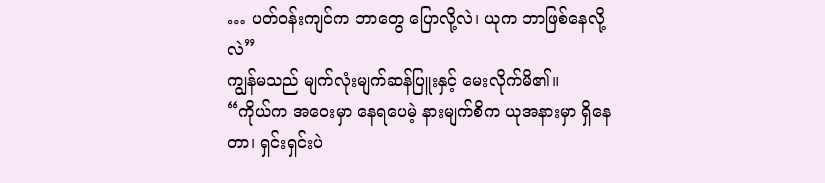… ပတ်ဝန်းကျင်က ဘာတွေ ပြောလို့လဲ၊ ယုက ဘာဖြစ်နေလို့လဲ”
ကျွန်မသည် မျက်လုံးမျက်ဆန်ပြူးနှင့် မေးလိုက်မိ၏။
“ကိုယ်က အဝေးမှာ နေရပေမဲ့ နားမျက်စိက ယုအနားမှာ ရှိနေတာ၊ ရှင်းရှင်းပဲ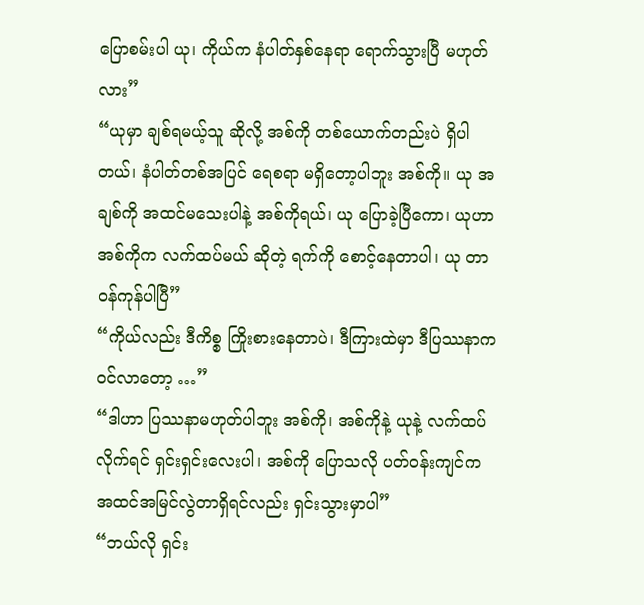ပြောစမ်းပါ ယု၊ ကိုယ်က နံပါတ်နှစ်နေရာ ရောက်သွားပြီ မဟုတ်လား”
“ယုမှာ ချစ်ရမယ့်သူ ဆိုလို့ အစ်ကို တစ်ယောက်တည်းပဲ ရှိပါတယ်၊ နံပါတ်တစ်အပြင် ရေစရာ မရှိတော့ပါဘူး အစ်ကို။ ယု အချစ်ကို အထင်မသေးပါနဲ့ အစ်ကိုရယ်၊ ယု ပြောခဲ့ပြီကော၊ ယုဟာ အစ်ကိုက လက်ထပ်မယ် ဆိုတဲ့ ရက်ကို စောင့်နေတာပါ၊ ယု တာဝန်ကုန်ပါပြီ”
“ကိုယ်လည်း ဒီကိစ္စ ကြိုးစားနေတာပဲ၊ ဒီကြားထဲမှာ ဒီပြဿနာက ဝင်လာတော့ …”
“ဒါဟာ ပြဿနာမဟုတ်ပါဘူး အစ်ကို၊ အစ်ကိုနဲ့ ယုနဲ့ လက်ထပ်လိုက်ရင် ရှင်းရှင်းလေးပါ၊ အစ်ကို ပြောသလို ပတ်ဝန်းကျင်က အထင်အမြင်လွဲတာရှိရင်လည်း ရှင်းသွားမှာပါ”
“ဘယ်လို ရှင်း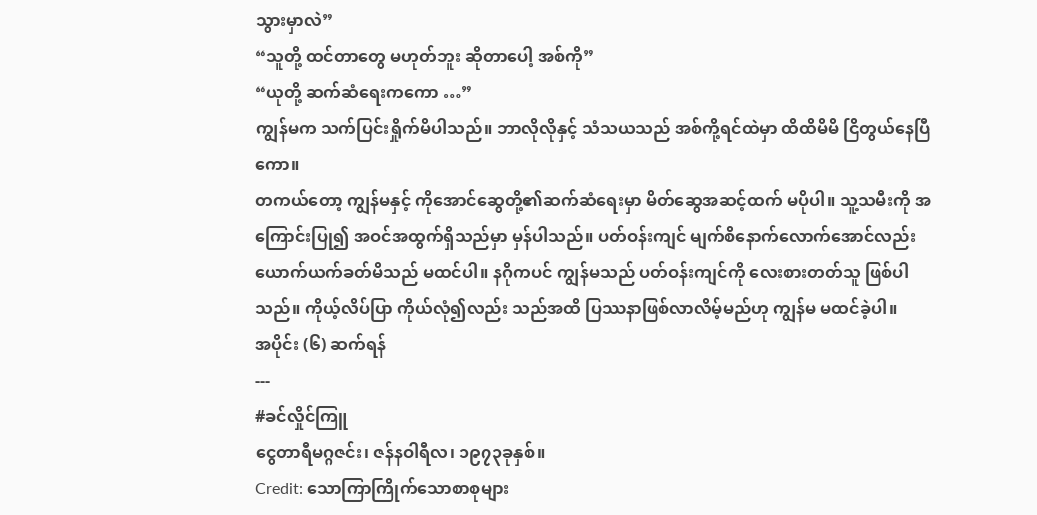သွားမှာလဲ”
“သူတို့ ထင်တာတွေ မဟုတ်ဘူး ဆိုတာပေါ့ အစ်ကို”
“ယုတို့ ဆက်ဆံရေးကကော …”
ကျွန်မက သက်ပြင်းရှိုက်မိပါသည်။ ဘာလိုလိုနှင့် သံသယသည် အစ်ကို့ရင်ထဲမှာ ထိထိမိမိ ငြိတွယ်နေပြီကော။
တကယ်တော့ ကျွန်မနှင့် ကိုအောင်ဆွေတို့၏ဆက်ဆံရေးမှာ မိတ်ဆွေအဆင့်ထက် မပိုပါ။ သူ့သမီးကို အကြောင်းပြု၍ အဝင်အထွက်ရှိသည်မှာ မှန်ပါသည်။ ပတ်ဝန်းကျင် မျက်စိနောက်လောက်အောင်လည်း ယောက်ယက်ခတ်မိသည် မထင်ပါ။ နဂိုကပင် ကျွန်မသည် ပတ်ဝန်းကျင်ကို လေးစားတတ်သူ ဖြစ်ပါသည်။ ကိုယ့်လိပ်ပြာ ကိုယ်လုံ၍လည်း သည်အထိ ပြဿနာဖြစ်လာလိမ့်မည်ဟု ကျွန်မ မထင်ခဲ့ပါ။
အပိုင်း (၆) ဆက်ရန်
---
#ခင်လှိုင်ကြူ
ငွေတာရီမဂ္ဂဇင်း၊ ဇန်နဝါရီလ၊ ၁၉၇၃ခုနှစ်။
Credit: သောကြာကြိုက်သောစာစုများ